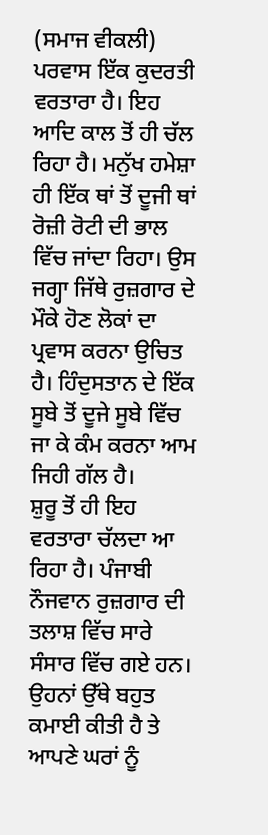(ਸਮਾਜ ਵੀਕਲੀ) ਪਰਵਾਸ ਇੱਕ ਕੁਦਰਤੀ ਵਰਤਾਰਾ ਹੈ। ਇਹ ਆਦਿ ਕਾਲ ਤੋਂ ਹੀ ਚੱਲ ਰਿਹਾ ਹੈ। ਮਨੁੱਖ ਹਮੇਸ਼ਾ ਹੀ ਇੱਕ ਥਾਂ ਤੋਂ ਦੂਜੀ ਥਾਂ ਰੋਜ਼ੀ ਰੋਟੀ ਦੀ ਭਾਲ ਵਿੱਚ ਜਾਂਦਾ ਰਿਹਾ। ਉਸ ਜਗ੍ਹਾ ਜਿੱਥੇ ਰੁਜ਼ਗਾਰ ਦੇ ਮੌਕੇ ਹੋਣ ਲੋਕਾਂ ਦਾ ਪ੍ਰਵਾਸ ਕਰਨਾ ਉਚਿਤ ਹੈ। ਹਿੰਦੁਸਤਾਨ ਦੇ ਇੱਕ ਸੂਬੇ ਤੋਂ ਦੂਜੇ ਸੂਬੇ ਵਿੱਚ ਜਾ ਕੇ ਕੰਮ ਕਰਨਾ ਆਮ ਜਿਹੀ ਗੱਲ ਹੈ।
ਸ਼ੁਰੂ ਤੋਂ ਹੀ ਇਹ ਵਰਤਾਰਾ ਚੱਲਦਾ ਆ ਰਿਹਾ ਹੈ। ਪੰਜਾਬੀ ਨੌਜਵਾਨ ਰੁਜ਼ਗਾਰ ਦੀ ਤਲਾਸ਼ ਵਿੱਚ ਸਾਰੇ ਸੰਸਾਰ ਵਿੱਚ ਗਏ ਹਨ। ਉਹਨਾਂ ਉੱਥੇ ਬਹੁਤ ਕਮਾਈ ਕੀਤੀ ਹੈ ਤੇ ਆਪਣੇ ਘਰਾਂ ਨੂੰ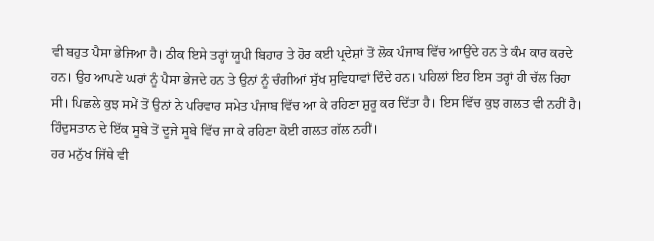ਵੀ ਬਹੁਤ ਪੈਸਾ ਭੇਜਿਆ ਹੈ। ਠੀਕ ਇਸੇ ਤਰ੍ਹਾਂ ਯੂਪੀ ਬਿਹਾਰ ਤੇ ਹੋਰ ਕਈ ਪ੍ਰਦੇਸ਼ਾਂ ਤੋਂ ਲੋਕ ਪੰਜਾਬ ਵਿੱਚ ਆਉਂਦੇ ਹਨ ਤੇ ਕੰਮ ਕਾਰ ਕਰਦੇ ਹਨ। ਉਹ ਆਪਣੇ ਘਰਾਂ ਨੂੰ ਪੈਸਾ ਭੇਜਦੇ ਹਨ ਤੇ ਉਨਾਂ ਨੂੰ ਚੰਗੀਆਂ ਸੁੱਖ ਸੁਵਿਧਾਵਾਂ ਦਿੰਦੇ ਹਨ। ਪਹਿਲਾਂ ਇਹ ਇਸ ਤਰ੍ਹਾਂ ਹੀ ਚੱਲ ਰਿਹਾ ਸੀ। ਪਿਛਲੇ ਕੁਝ ਸਮੇਂ ਤੋਂ ਉਨਾਂ ਨੇ ਪਰਿਵਾਰ ਸਮੇਤ ਪੰਜਾਬ ਵਿੱਚ ਆ ਕੇ ਰਹਿਣਾ ਸ਼ੁਰੂ ਕਰ ਦਿੱਤਾ ਹੈ। ਇਸ ਵਿੱਚ ਕੁਝ ਗਲਤ ਵੀ ਨਹੀਂ ਹੈ। ਹਿੰਦੁਸਤਾਨ ਦੇ ਇੱਕ ਸੂਬੇ ਤੋਂ ਦੂਜੇ ਸੂਬੇ ਵਿੱਚ ਜਾ ਕੇ ਰਹਿਣਾ ਕੋਈ ਗਲਤ ਗੱਲ ਨਹੀਂ।
ਹਰ ਮਨੁੱਖ ਜਿੱਥੇ ਵੀ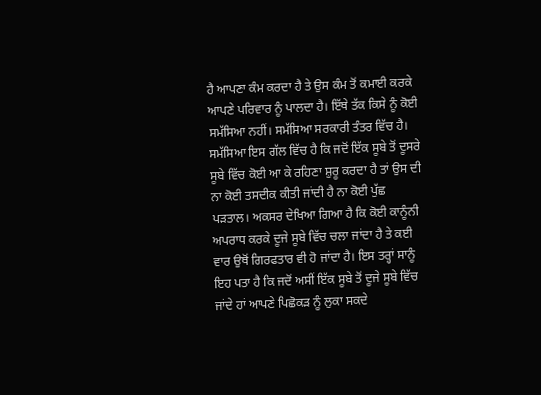ਹੈ ਆਪਣਾ ਕੰਮ ਕਰਦਾ ਹੈ ਤੇ ਉਸ ਕੰਮ ਤੋਂ ਕਮਾਈ ਕਰਕੇ ਆਪਣੇ ਪਰਿਵਾਰ ਨੂੰ ਪਾਲਦਾ ਹੈ। ਇੱਥੇ ਤੱਕ ਕਿਸੇ ਨੂੰ ਕੋਈ ਸਮੱਸਿਆ ਨਹੀਂ। ਸਮੱਸਿਆ ਸਰਕਾਰੀ ਤੰਤਰ ਵਿੱਚ ਹੈ। ਸਮੱਸਿਆ ਇਸ ਗੱਲ ਵਿੱਚ ਹੈ ਕਿ ਜਦੋਂ ਇੱਕ ਸੂਬੇ ਤੋਂ ਦੂਸਰੇ ਸੂਬੇ ਵਿੱਚ ਕੋਈ ਆ ਕੇ ਰਹਿਣਾ ਸ਼ੁਰੂ ਕਰਦਾ ਹੈ ਤਾਂ ਉਸ ਦੀ ਨਾ ਕੋਈ ਤਸਦੀਕ ਕੀਤੀ ਜਾਂਦੀ ਹੈ ਨਾ ਕੋਈ ਪੁੱਛ ਪੜਤਾਲ। ਅਕਸਰ ਦੇਖਿਆ ਗਿਆ ਹੈ ਕਿ ਕੋਈ ਕਾਨੂੰਨੀ ਅਪਰਾਧ ਕਰਕੇ ਦੂਜੇ ਸੂਬੇ ਵਿੱਚ ਚਲਾ ਜਾਂਦਾ ਹੈ ਤੇ ਕਈ ਵਾਰ ਉਥੋਂ ਗਿਰਫਤਾਰ ਵੀ ਹੋ ਜਾਂਦਾ ਹੈ। ਇਸ ਤਰ੍ਹਾਂ ਸਾਨੂੰ ਇਹ ਪਤਾ ਹੈ ਕਿ ਜਦੋਂ ਅਸੀਂ ਇੱਕ ਸੂਬੇ ਤੋਂ ਦੂਜੇ ਸੂਬੇ ਵਿੱਚ ਜਾਂਦੇ ਹਾਂ ਆਪਣੇ ਪਿਛੋਕੜ ਨੂੰ ਲੁਕਾ ਸਕਦੇ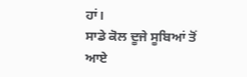ਹਾਂ।
ਸਾਡੇ ਕੋਲ ਦੂਜੇ ਸੂਬਿਆਂ ਤੋਂ ਆਏ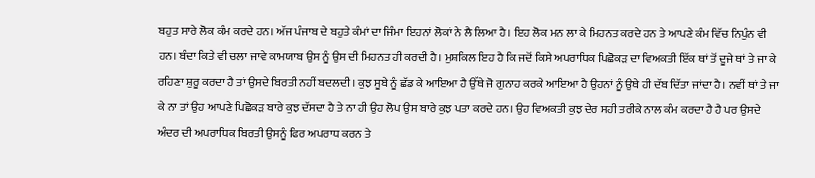ਬਹੁਤ ਸਾਰੇ ਲੋਕ ਕੰਮ ਕਰਦੇ ਹਨ। ਅੱਜ ਪੰਜਾਬ ਦੇ ਬਹੁਤੇ ਕੰਮਾਂ ਦਾ ਜਿੰਮਾ ਇਹਨਾਂ ਲੋਕਾਂ ਨੇ ਲੈ ਲਿਆ ਹੈ। ਇਹ ਲੋਕ ਮਨ ਲਾ ਕੇ ਮਿਹਨਤ ਕਰਦੇ ਹਨ ਤੇ ਆਪਣੇ ਕੰਮ ਵਿੱਚ ਨਿਪੁੰਨ ਵੀ ਹਨ। ਬੰਦਾ ਕਿਤੇ ਵੀ ਚਲਾ ਜਾਵੇ ਕਾਮਯਾਬ ਉਸ ਨੂੰ ਉਸ ਦੀ ਮਿਹਨਤ ਹੀ ਕਰਦੀ ਹੈ। ਮੁਸ਼ਕਿਲ ਇਹ ਹੈ ਕਿ ਜਦੋਂ ਕਿਸੇ ਅਪਰਾਧਿਕ ਪਿਛੋਕੜ ਦਾ ਵਿਅਕਤੀ ਇੱਕ ਥਾਂ ਤੋਂ ਦੂਜੇ ਥਾਂ ਤੇ ਜਾ ਕੇ ਰਹਿਣਾ ਸ਼ੁਰੂ ਕਰਦਾ ਹੈ ਤਾਂ ਉਸਦੇ ਬਿਰਤੀ ਨਹੀਂ ਬਦਲਦੀ। ਕੁਝ ਸੂਬੇ ਨੂੰ ਛੱਡ ਕੇ ਆਇਆ ਹੈ ਉੱਥੇ ਜੋ ਗੁਨਾਹ ਕਰਕੇ ਆਇਆ ਹੈ ਉਹਨਾਂ ਨੂੰ ਉਥੇ ਹੀ ਦੱਬ ਦਿੱਤਾ ਜਾਂਦਾ ਹੈ। ਨਵੀਂ ਥਾਂ ਤੇ ਜਾ ਕੇ ਨਾ ਤਾਂ ਉਹ ਆਪਣੇ ਪਿਛੋਕੜ ਬਾਰੇ ਕੁਝ ਦੱਸਦਾ ਹੈ ਤੇ ਨਾ ਹੀ ਉਹ ਲੋਪ ਉਸ ਬਾਰੇ ਕੁਝ ਪਤਾ ਕਰਦੇ ਹਨ। ਉਹ ਵਿਅਕਤੀ ਕੁਝ ਦੇਰ ਸਹੀ ਤਰੀਕੇ ਨਾਲ ਕੰਮ ਕਰਦਾ ਹੈ ਹੈ ਪਰ ਉਸਦੇ ਅੰਦਰ ਦੀ ਅਪਰਾਧਿਕ ਬਿਰਤੀ ਉਸਨੂੰ ਫਿਰ ਅਪਰਾਧ ਕਰਨ ਤੇ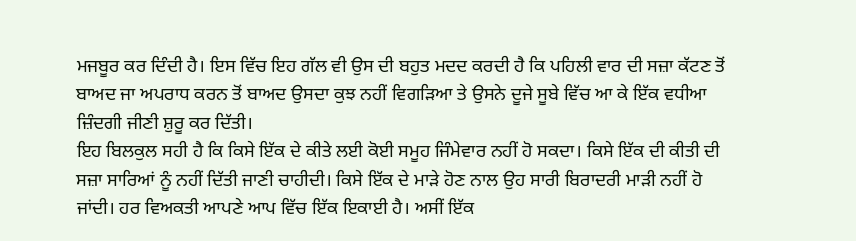ਮਜਬੂਰ ਕਰ ਦਿੰਦੀ ਹੈ। ਇਸ ਵਿੱਚ ਇਹ ਗੱਲ ਵੀ ਉਸ ਦੀ ਬਹੁਤ ਮਦਦ ਕਰਦੀ ਹੈ ਕਿ ਪਹਿਲੀ ਵਾਰ ਦੀ ਸਜ਼ਾ ਕੱਟਣ ਤੋਂ ਬਾਅਦ ਜਾ ਅਪਰਾਧ ਕਰਨ ਤੋਂ ਬਾਅਦ ਉਸਦਾ ਕੁਝ ਨਹੀਂ ਵਿਗੜਿਆ ਤੇ ਉਸਨੇ ਦੂਜੇ ਸੂਬੇ ਵਿੱਚ ਆ ਕੇ ਇੱਕ ਵਧੀਆ ਜ਼ਿੰਦਗੀ ਜੀਣੀ ਸ਼ੁਰੂ ਕਰ ਦਿੱਤੀ।
ਇਹ ਬਿਲਕੁਲ ਸਹੀ ਹੈ ਕਿ ਕਿਸੇ ਇੱਕ ਦੇ ਕੀਤੇ ਲਈ ਕੋਈ ਸਮੂਹ ਜਿੰਮੇਵਾਰ ਨਹੀਂ ਹੋ ਸਕਦਾ। ਕਿਸੇ ਇੱਕ ਦੀ ਕੀਤੀ ਦੀ ਸਜ਼ਾ ਸਾਰਿਆਂ ਨੂੰ ਨਹੀਂ ਦਿੱਤੀ ਜਾਣੀ ਚਾਹੀਦੀ। ਕਿਸੇ ਇੱਕ ਦੇ ਮਾੜੇ ਹੋਣ ਨਾਲ ਉਹ ਸਾਰੀ ਬਿਰਾਦਰੀ ਮਾੜੀ ਨਹੀਂ ਹੋ ਜਾਂਦੀ। ਹਰ ਵਿਅਕਤੀ ਆਪਣੇ ਆਪ ਵਿੱਚ ਇੱਕ ਇਕਾਈ ਹੈ। ਅਸੀਂ ਇੱਕ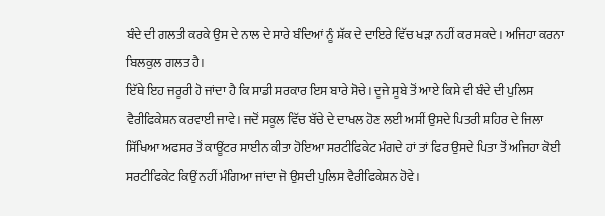ਬੰਦੇ ਦੀ ਗਲਤੀ ਕਰਕੇ ਉਸ ਦੇ ਨਾਲ ਦੇ ਸਾਰੇ ਬੰਦਿਆਂ ਨੂੰ ਸ਼ੱਕ ਦੇ ਦਾਇਰੇ ਵਿੱਚ ਖੜਾ ਨਹੀਂ ਕਰ ਸਕਦੇ। ਅਜਿਹਾ ਕਰਨਾ ਬਿਲਕੁਲ ਗਲਤ ਹੈ।
ਇੱਥੇ ਇਹ ਜਰੂਰੀ ਹੋ ਜਾਂਦਾ ਹੈ ਕਿ ਸਾਡੀ ਸਰਕਾਰ ਇਸ ਬਾਰੇ ਸੋਚੇ। ਦੂਜੇ ਸੂਬੇ ਤੋਂ ਆਏ ਕਿਸੇ ਵੀ ਬੰਦੇ ਦੀ ਪੁਲਿਸ ਵੈਰੀਫਿਕੇਸ਼ਨ ਕਰਵਾਈ ਜਾਵੇ। ਜਦੋਂ ਸਕੂਲ ਵਿੱਚ ਬੱਚੇ ਦੇ ਦਾਖਲ ਹੋਣ ਲਈ ਅਸੀਂ ਉਸਦੇ ਪਿਤਰੀ ਸ਼ਹਿਰ ਦੇ ਜਿਲਾ ਸਿੱਖਿਆ ਅਫਸਰ ਤੋਂ ਕਾਊਂਟਰ ਸਾਈਨ ਕੀਤਾ ਹੋਇਆ ਸਰਟੀਫਿਕੇਟ ਮੰਗਦੇ ਹਾਂ ਤਾਂ ਫਿਰ ਉਸਦੇ ਪਿਤਾ ਤੋਂ ਅਜਿਹਾ ਕੋਈ ਸਰਟੀਫਿਕੇਟ ਕਿਉਂ ਨਹੀਂ ਮੰਗਿਆ ਜਾਂਦਾ ਜੋ ਉਸਦੀ ਪੁਲਿਸ ਵੈਰੀਫਿਕੇਸ਼ਨ ਹੋਵੇ।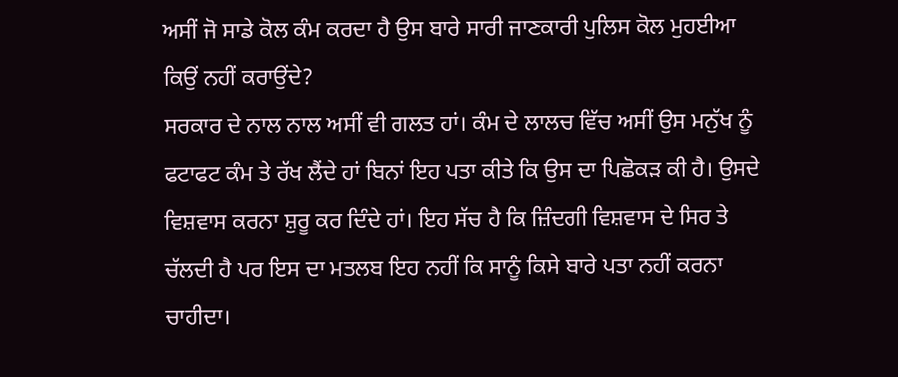ਅਸੀਂ ਜੋ ਸਾਡੇ ਕੋਲ ਕੰਮ ਕਰਦਾ ਹੈ ਉਸ ਬਾਰੇ ਸਾਰੀ ਜਾਣਕਾਰੀ ਪੁਲਿਸ ਕੋਲ ਮੁਹਈਆ ਕਿਉਂ ਨਹੀਂ ਕਰਾਉਂਦੇ?
ਸਰਕਾਰ ਦੇ ਨਾਲ ਨਾਲ ਅਸੀਂ ਵੀ ਗਲਤ ਹਾਂ। ਕੰਮ ਦੇ ਲਾਲਚ ਵਿੱਚ ਅਸੀਂ ਉਸ ਮਨੁੱਖ ਨੂੰ ਫਟਾਫਟ ਕੰਮ ਤੇ ਰੱਖ ਲੈਂਦੇ ਹਾਂ ਬਿਨਾਂ ਇਹ ਪਤਾ ਕੀਤੇ ਕਿ ਉਸ ਦਾ ਪਿਛੋਕੜ ਕੀ ਹੈ। ਉਸਦੇ ਵਿਸ਼ਵਾਸ ਕਰਨਾ ਸ਼ੁਰੂ ਕਰ ਦਿੰਦੇ ਹਾਂ। ਇਹ ਸੱਚ ਹੈ ਕਿ ਜ਼ਿੰਦਗੀ ਵਿਸ਼ਵਾਸ ਦੇ ਸਿਰ ਤੇ ਚੱਲਦੀ ਹੈ ਪਰ ਇਸ ਦਾ ਮਤਲਬ ਇਹ ਨਹੀਂ ਕਿ ਸਾਨੂੰ ਕਿਸੇ ਬਾਰੇ ਪਤਾ ਨਹੀਂ ਕਰਨਾ ਚਾਹੀਦਾ।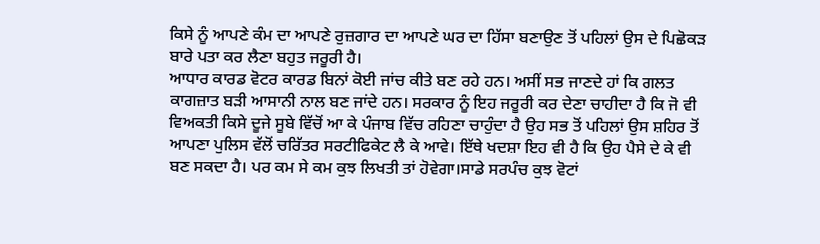ਕਿਸੇ ਨੂੰ ਆਪਣੇ ਕੰਮ ਦਾ ਆਪਣੇ ਰੁਜ਼ਗਾਰ ਦਾ ਆਪਣੇ ਘਰ ਦਾ ਹਿੱਸਾ ਬਣਾਉਣ ਤੋਂ ਪਹਿਲਾਂ ਉਸ ਦੇ ਪਿਛੋਕੜ ਬਾਰੇ ਪਤਾ ਕਰ ਲੈਣਾ ਬਹੁਤ ਜਰੂਰੀ ਹੈ।
ਆਧਾਰ ਕਾਰਡ ਵੋਟਰ ਕਾਰਡ ਬਿਨਾਂ ਕੋਈ ਜਾਂਚ ਕੀਤੇ ਬਣ ਰਹੇ ਹਨ। ਅਸੀਂ ਸਭ ਜਾਣਦੇ ਹਾਂ ਕਿ ਗਲਤ ਕਾਗਜ਼ਾਤ ਬੜੀ ਆਸਾਨੀ ਨਾਲ ਬਣ ਜਾਂਦੇ ਹਨ। ਸਰਕਾਰ ਨੂੰ ਇਹ ਜਰੂਰੀ ਕਰ ਦੇਣਾ ਚਾਹੀਦਾ ਹੈ ਕਿ ਜੋ ਵੀ ਵਿਅਕਤੀ ਕਿਸੇ ਦੂਜੇ ਸੂਬੇ ਵਿੱਚੋਂ ਆ ਕੇ ਪੰਜਾਬ ਵਿੱਚ ਰਹਿਣਾ ਚਾਹੁੰਦਾ ਹੈ ਉਹ ਸਭ ਤੋਂ ਪਹਿਲਾਂ ਉਸ ਸ਼ਹਿਰ ਤੋਂ ਆਪਣਾ ਪੁਲਿਸ ਵੱਲੋਂ ਚਰਿੱਤਰ ਸਰਟੀਫਿਕੇਟ ਲੈ ਕੇ ਆਵੇ। ਇੱਥੇ ਖਦਸ਼ਾ ਇਹ ਵੀ ਹੈ ਕਿ ਉਹ ਪੈਸੇ ਦੇ ਕੇ ਵੀ ਬਣ ਸਕਦਾ ਹੈ। ਪਰ ਕਮ ਸੇ ਕਮ ਕੁਝ ਲਿਖਤੀ ਤਾਂ ਹੋਵੇਗਾ।ਸਾਡੇ ਸਰਪੰਚ ਕੁਝ ਵੋਟਾਂ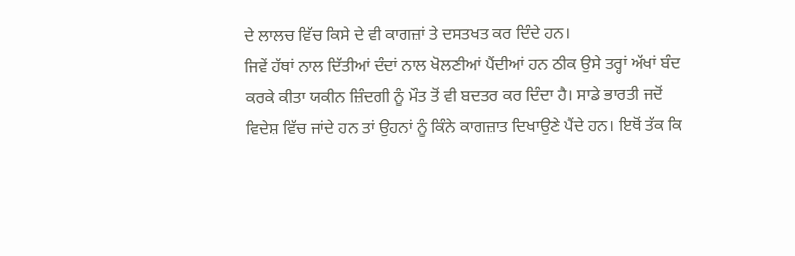ਦੇ ਲਾਲਚ ਵਿੱਚ ਕਿਸੇ ਦੇ ਵੀ ਕਾਗਜ਼ਾਂ ਤੇ ਦਸਤਖਤ ਕਰ ਦਿੰਦੇ ਹਨ।
ਜਿਵੇਂ ਹੱਥਾਂ ਨਾਲ ਦਿੱਤੀਆਂ ਦੰਦਾਂ ਨਾਲ ਖੋਲਣੀਆਂ ਪੈਂਦੀਆਂ ਹਨ ਠੀਕ ਉਸੇ ਤਰ੍ਹਾਂ ਅੱਖਾਂ ਬੰਦ ਕਰਕੇ ਕੀਤਾ ਯਕੀਨ ਜ਼ਿੰਦਗੀ ਨੂੰ ਮੌਤ ਤੋਂ ਵੀ ਬਦਤਰ ਕਰ ਦਿੰਦਾ ਹੈ। ਸਾਡੇ ਭਾਰਤੀ ਜਦੋਂ ਵਿਦੇਸ਼ ਵਿੱਚ ਜਾਂਦੇ ਹਨ ਤਾਂ ਉਹਨਾਂ ਨੂੰ ਕਿੰਨੇ ਕਾਗਜ਼ਾਤ ਦਿਖਾਉਣੇ ਪੈਂਦੇ ਹਨ। ਇਥੋਂ ਤੱਕ ਕਿ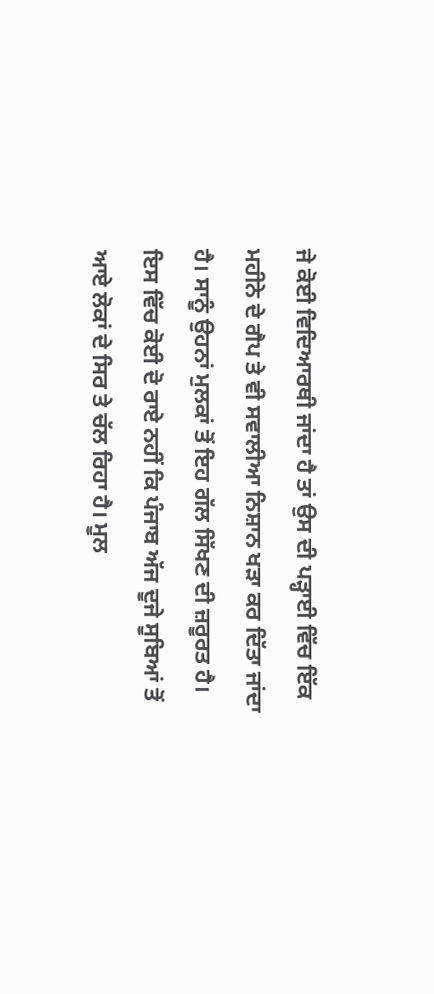ਜੇ ਕੋਈ ਵਿਦਿਆਰਥੀ ਜਾਂਦਾ ਹੈ ਤਾਂ ਉਸ ਦੀ ਪੜ੍ਹਾਈ ਵਿੱਚ ਇੱਕ ਮਹੀਨੇ ਦੇ ਗੈਪ ਤੇ ਵੀ ਸਵਾਲੀਆ ਨਿਸ਼ਾਨ ਖੜਾ ਕਰ ਦਿੱਤਾ ਜਾਂਦਾ ਹੈ। ਸਾਨੂੰ ਉਹਨਾਂ ਮੁਲਕਾਂ ਤੋਂ ਇਹ ਗੱਲ ਸਿੱਖਣ ਦੀ ਜ਼ਰੂਰਤ ਹੈ।
ਇਸ ਵਿੱਚ ਕੋਈ ਦੋ ਰਾਏ ਨਹੀਂ ਕਿ ਪੰਜਾਬ ਅੱਜ ਦੂਜੇ ਸੂਬਿਆਂ ਤੋਂ ਆਏ ਲੋਕਾਂ ਦੇ ਸਿਰ ਤੇ ਚੱਲ ਰਿਹਾ ਹੈ। ਮੂਲ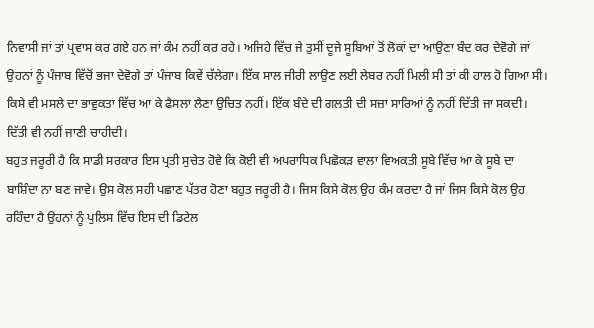ਨਿਵਾਸੀ ਜਾਂ ਤਾਂ ਪ੍ਰਵਾਸ ਕਰ ਗਏ ਹਨ ਜਾਂ ਕੰਮ ਨਹੀਂ ਕਰ ਰਹੇ। ਅਜਿਹੇ ਵਿੱਚ ਜੇ ਤੁਸੀਂ ਦੂਜੇ ਸੂਬਿਆਂ ਤੋਂ ਲੋਕਾਂ ਦਾ ਆਉਣਾ ਬੰਦ ਕਰ ਦੇਵੋਗੇ ਜਾਂ ਉਹਨਾਂ ਨੂੰ ਪੰਜਾਬ ਵਿੱਚੋਂ ਭਜਾ ਦੇਵੋਗੇ ਤਾਂ ਪੰਜਾਬ ਕਿਵੇਂ ਚੱਲੇਗਾ। ਇੱਕ ਸਾਲ ਜੀਰੀ ਲਾਉਣ ਲਈ ਲੇਬਰ ਨਹੀਂ ਮਿਲੀ ਸੀ ਤਾਂ ਕੀ ਹਾਲ ਹੋ ਗਿਆ ਸੀ। ਕਿਸੇ ਵੀ ਮਸਲੇ ਦਾ ਭਾਵੁਕਤਾ ਵਿੱਚ ਆ ਕੇ ਫੈਸਲਾ ਲੈਣਾ ਉਚਿਤ ਨਹੀਂ। ਇੱਕ ਬੰਦੇ ਦੀ ਗਲਤੀ ਦੀ ਸਜ਼ਾ ਸਾਰਿਆਂ ਨੂੰ ਨਹੀਂ ਦਿੱਤੀ ਜਾ ਸਕਦੀ। ਦਿੱਤੀ ਵੀ ਨਹੀਂ ਜਾਣੀ ਚਾਹੀਦੀ।
ਬਹੁਤ ਜਰੂਰੀ ਹੈ ਕਿ ਸਾਡੀ ਸਰਕਾਰ ਇਸ ਪ੍ਰਤੀ ਸੁਚੇਤ ਹੋਵੇ ਕਿ ਕੋਈ ਵੀ ਅਪਰਾਧਿਕ ਪਿਛੋਕੜ ਵਾਲਾ ਵਿਅਕਤੀ ਸੂਬੇ ਵਿੱਚ ਆ ਕੇ ਸੂਬੇ ਦਾ ਬਾਸ਼ਿੰਦਾ ਨਾ ਬਣ ਜਾਵੇ। ਉਸ ਕੋਲ ਸਹੀ ਪਛਾਣ ਪੱਤਰ ਹੋਣਾ ਬਹੁਤ ਜਰੂਰੀ ਹੈ। ਜਿਸ ਕਿਸੇ ਕੋਲ ਉਹ ਕੰਮ ਕਰਦਾ ਹੈ ਜਾਂ ਜਿਸ ਕਿਸੇ ਕੋਲ ਉਹ ਰਹਿੰਦਾ ਹੈ ਉਹਨਾਂ ਨੂੰ ਪੁਲਿਸ ਵਿੱਚ ਇਸ ਦੀ ਡਿਟੇਲ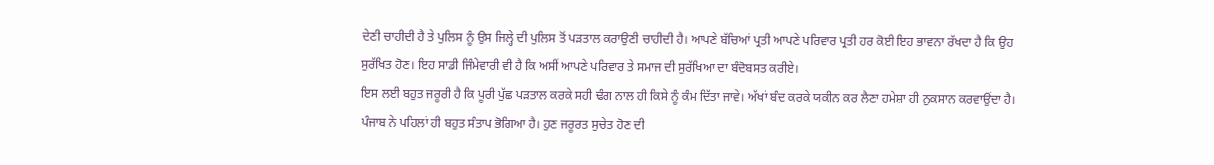ਦੇਣੀ ਚਾਹੀਦੀ ਹੈ ਤੇ ਪੁਲਿਸ ਨੂੰ ਉਸ ਜਿਲ੍ਹੇ ਦੀ ਪੁਲਿਸ ਤੋਂ ਪੜਤਾਲ ਕਰਾਉਣੀ ਚਾਹੀਦੀ ਹੈ। ਆਪਣੇ ਬੱਚਿਆਂ ਪ੍ਰਤੀ ਆਪਣੇ ਪਰਿਵਾਰ ਪ੍ਰਤੀ ਹਰ ਕੋਈ ਇਹ ਭਾਵਨਾ ਰੱਖਦਾ ਹੈ ਕਿ ਉਹ ਸੁਰੱਖਿਤ ਹੋਣ। ਇਹ ਸਾਡੀ ਜਿੰਮੇਵਾਰੀ ਵੀ ਹੈ ਕਿ ਅਸੀਂ ਆਪਣੇ ਪਰਿਵਾਰ ਤੇ ਸਮਾਜ ਦੀ ਸੁਰੱਖਿਆ ਦਾ ਬੰਦੋਬਸਤ ਕਰੀਏ।
ਇਸ ਲਈ ਬਹੁਤ ਜਰੂਰੀ ਹੈ ਕਿ ਪੂਰੀ ਪੁੱਛ ਪੜਤਾਲ ਕਰਕੇ ਸਹੀ ਢੰਗ ਨਾਲ ਹੀ ਕਿਸੇ ਨੂੰ ਕੰਮ ਦਿੱਤਾ ਜਾਵੇ। ਅੱਖਾਂ ਬੰਦ ਕਰਕੇ ਯਕੀਨ ਕਰ ਲੈਣਾ ਹਮੇਸ਼ਾ ਹੀ ਨੁਕਸਾਨ ਕਰਵਾਉਂਦਾ ਹੈ। ਪੰਜਾਬ ਨੇ ਪਹਿਲਾਂ ਹੀ ਬਹੁਤ ਸੰਤਾਪ ਭੋਗਿਆ ਹੈ। ਹੁਣ ਜਰੂਰਤ ਸੁਚੇਤ ਹੋਣ ਦੀ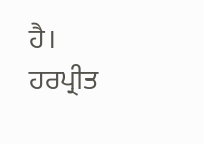ਹੈ।
ਹਰਪ੍ਰੀਤ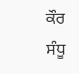ਕੌਰ ਸੰਧੂ